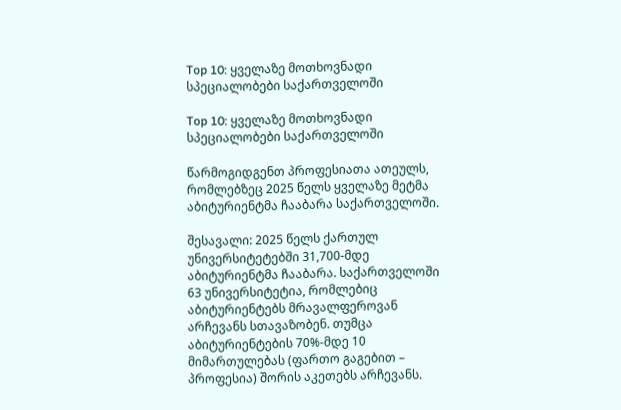Top 10: ყველაზე მოთხოვნადი სპეციალობები საქართველოში

Top 10: ყველაზე მოთხოვნადი სპეციალობები საქართველოში

წარმოგიდგენთ პროფესიათა ათეულს, რომლებზეც 2025 წელს ყველაზე მეტმა აბიტურიენტმა ჩააბარა საქართველოში.

შესავალი: 2025 წელს ქართულ უნივერსიტეტებში 31,700-მდე აბიტურიენტმა ჩააბარა. საქართველოში 63 უნივერსიტეტია, რომლებიც აბიტურიენტებს მრავალფეროვან არჩევანს სთავაზობენ. თუმცა აბიტურიენტების 70%-მდე 10 მიმართულებას (ფართო გაგებით – პროფესია) შორის აკეთებს არჩევანს.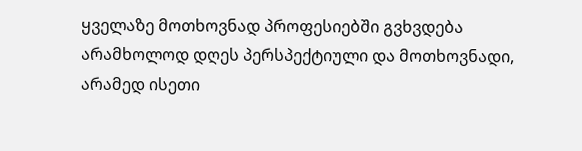ყველაზე მოთხოვნად პროფესიებში გვხვდება არამხოლოდ დღეს პერსპექტიული და მოთხოვნადი, არამედ ისეთი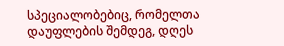სპეციალობებიც, რომელთა დაუფლების შემდეგ, დღეს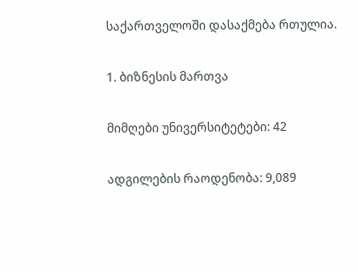საქართველოში დასაქმება რთულია.

1. ბიზნესის მართვა

მიმღები უნივერსიტეტები: 42

ადგილების რაოდენობა: 9,089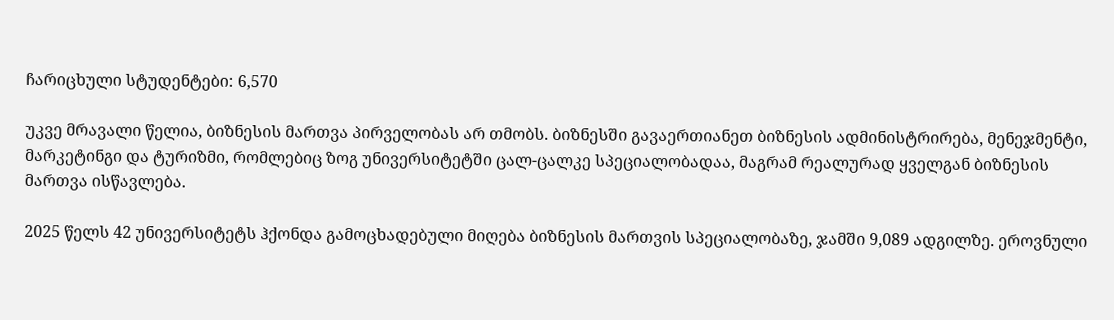ჩარიცხული სტუდენტები: 6,570

უკვე მრავალი წელია, ბიზნესის მართვა პირველობას არ თმობს. ბიზნესში გავაერთიანეთ ბიზნესის ადმინისტრირება, მენეჯმენტი, მარკეტინგი და ტურიზმი, რომლებიც ზოგ უნივერსიტეტში ცალ-ცალკე სპეციალობადაა, მაგრამ რეალურად ყველგან ბიზნესის მართვა ისწავლება.

2025 წელს 42 უნივერსიტეტს ჰქონდა გამოცხადებული მიღება ბიზნესის მართვის სპეციალობაზე, ჯამში 9,089 ადგილზე. ეროვნული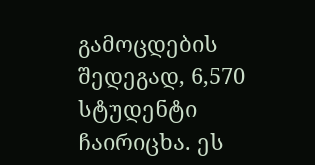გამოცდების შედეგად, 6,570 სტუდენტი ჩაირიცხა. ეს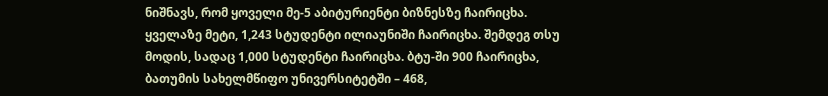ნიშნავს, რომ ყოველი მე-5 აბიტურიენტი ბიზნესზე ჩაირიცხა. ყველაზე მეტი, 1,243 სტუდენტი ილიაუნიში ჩაირიცხა. შემდეგ თსუ მოდის, სადაც 1,000 სტუდენტი ჩაირიცხა. ბტუ-ში 900 ჩაირიცხა, ბათუმის სახელმწიფო უნივერსიტეტში – 468,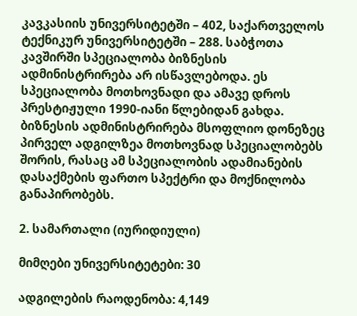კავკასიის უნივერსიტეტში – 402, საქართველოს ტექნიკურ უნივერსიტეტში – 288. საბჭოთა კავშირში სპეციალობა ბიზნესის ადმინისტრირება არ ისწავლებოდა. ეს სპეციალობა მოთხოვნადი და ამავე დროს პრესტიჟული 1990-იანი წლებიდან გახდა. ბიზნესის ადმინისტრირება მსოფლიო დონეზეც პირველ ადგილზეა მოთხოვნად სპეციალობებს შორის, რასაც ამ სპეციალობის ადამიანების დასაქმების ფართო სპექტრი და მოქნილობა განაპირობებს.

2. სამართალი (იურიდიული)

მიმღები უნივერსიტეტები: 30

ადგილების რაოდენობა: 4,149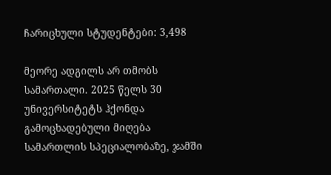ჩარიცხული სტუდენტები: 3,498

მეორე ადგილს არ თმობს სამართალი. 2025 წელს 30 უნივერსიტეტს ჰქონდა გამოცხადებული მიღება სამართლის სპეციალობაზე, ჯამში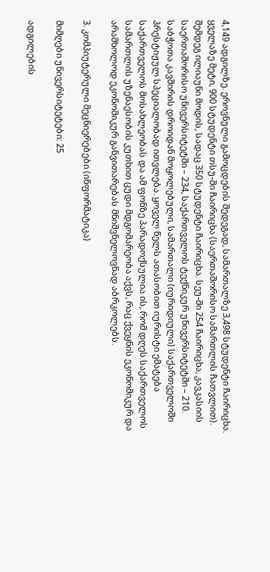4,149 ადგილზე. ეროვნული გამოცდების შედეგად, სამართალზე 3,498 სტუდენტი ჩაირიცხა. ყველაზე მეტი, 900 სტუდენტი თსუ-ში ჩაირიცხა (საერთაშორისო სამართლის ჩათვლით). შემდეგ ილიაუნი მოდის, სადაც 350 სტუდენტი ჩაირიცხა. სეუ-ში 254 ჩაირიცხა, კავკასიის საერთაშორისო უნივერსიტეტში – 234, საქართველოს ტექნიკურ უნივერსიტეტში – 210. საბჭოთა კავშირის დროიდან მოყოლებული, სამართალი (იურიდიული) საქართველოში პრესტიჟულ სპეციალობად ითვლება. ყოველ წელს ათასობით იურისტი ემატება საქართველოს მოსახლეობას და ამ ფონზე პარადოქსულია ის, რომ დღეს საქართველოს სამართლის უზენაესობის კუთხით ცუდი მდგომარეობა აქვს, რაც ქვეყნის ეკონომიკურ და არამხოლოდ ეკონომიკურ განვითარებას მნიშვნელოვნად აბრკოლებს.

3. კომპიუტერული მეცნიერებები (ინფორმატიკა)

მიმღები უნივერსიტეტები: 25

ადგილების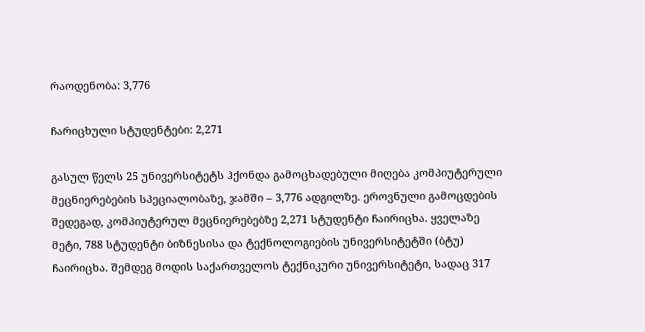რაოდენობა: 3,776

ჩარიცხული სტუდენტები: 2,271

გასულ წელს 25 უნივერსიტეტს ჰქონდა გამოცხადებული მიღება კომპიუტერული მეცნიერებების სპეციალობაზე, ჯამში – 3,776 ადგილზე. ეროვნული გამოცდების შედეგად, კომპიუტერულ მეცნიერებებზე 2,271 სტუდენტი ჩაირიცხა. ყველაზე მეტი, 788 სტუდენტი ბიზნესისა და ტექნოლოგიების უნივერსიტეტში (ბტუ) ჩაირიცხა. შემდეგ მოდის საქართველოს ტექნიკური უნივერსიტეტი, სადაც 317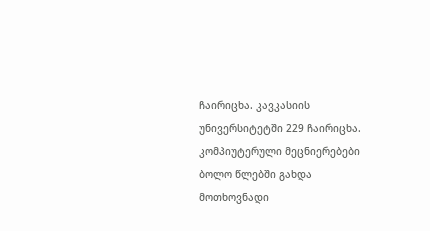ჩაირიცხა. კავკასიის უნივერსიტეტში 229 ჩაირიცხა. კომპიუტერული მეცნიერებები ბოლო წლებში გახდა მოთხოვნადი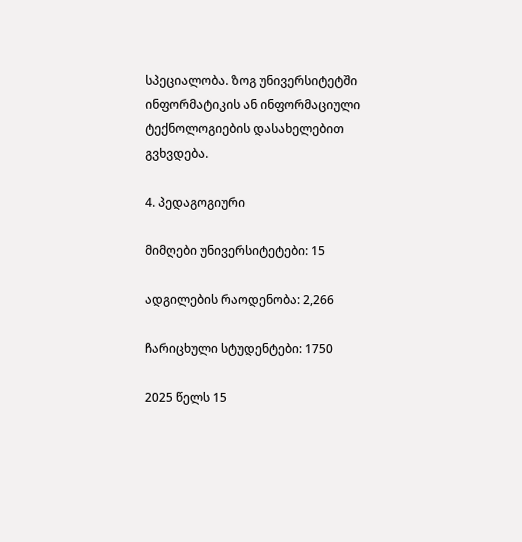სპეციალობა. ზოგ უნივერსიტეტში ინფორმატიკის ან ინფორმაციული ტექნოლოგიების დასახელებით გვხვდება.

4. პედაგოგიური

მიმღები უნივერსიტეტები: 15

ადგილების რაოდენობა: 2,266

ჩარიცხული სტუდენტები: 1750

2025 წელს 15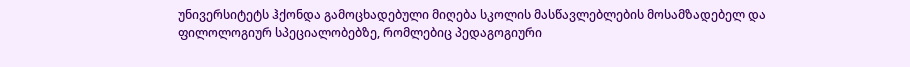უნივერსიტეტს ჰქონდა გამოცხადებული მიღება სკოლის მასწავლებლების მოსამზადებელ და ფილოლოგიურ სპეციალობებზე, რომლებიც პედაგოგიური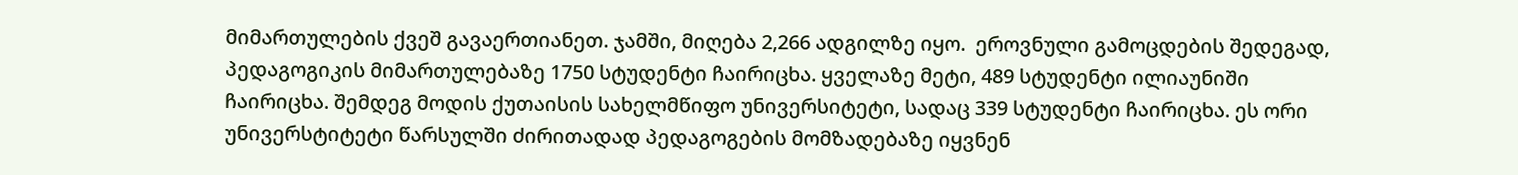მიმართულების ქვეშ გავაერთიანეთ. ჯამში, მიღება 2,266 ადგილზე იყო.  ეროვნული გამოცდების შედეგად, პედაგოგიკის მიმართულებაზე 1750 სტუდენტი ჩაირიცხა. ყველაზე მეტი, 489 სტუდენტი ილიაუნიში ჩაირიცხა. შემდეგ მოდის ქუთაისის სახელმწიფო უნივერსიტეტი, სადაც 339 სტუდენტი ჩაირიცხა. ეს ორი უნივერსტიტეტი წარსულში ძირითადად პედაგოგების მომზადებაზე იყვნენ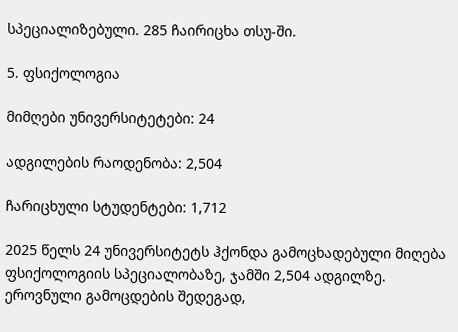სპეციალიზებული. 285 ჩაირიცხა თსუ-ში.

5. ფსიქოლოგია

მიმღები უნივერსიტეტები: 24

ადგილების რაოდენობა: 2,504

ჩარიცხული სტუდენტები: 1,712

2025 წელს 24 უნივერსიტეტს ჰქონდა გამოცხადებული მიღება ფსიქოლოგიის სპეციალობაზე, ჯამში 2,504 ადგილზე. ეროვნული გამოცდების შედეგად,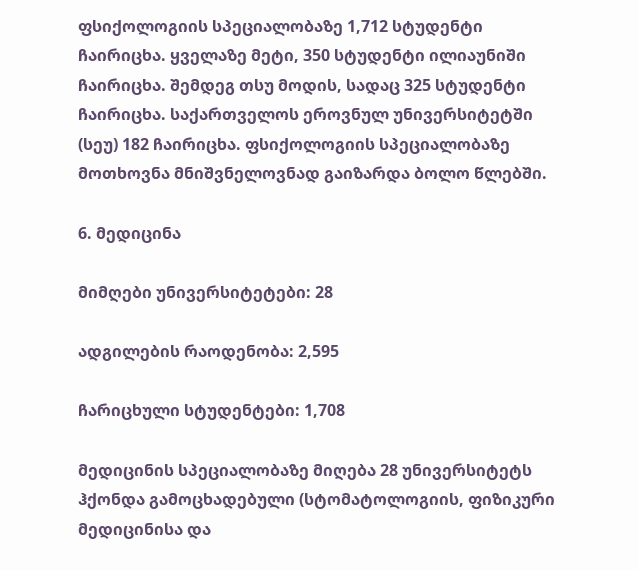ფსიქოლოგიის სპეციალობაზე 1,712 სტუდენტი ჩაირიცხა. ყველაზე მეტი, 350 სტუდენტი ილიაუნიში ჩაირიცხა. შემდეგ თსუ მოდის, სადაც 325 სტუდენტი ჩაირიცხა. საქართველოს ეროვნულ უნივერსიტეტში (სეუ) 182 ჩაირიცხა. ფსიქოლოგიის სპეციალობაზე მოთხოვნა მნიშვნელოვნად გაიზარდა ბოლო წლებში.

6. მედიცინა

მიმღები უნივერსიტეტები: 28

ადგილების რაოდენობა: 2,595

ჩარიცხული სტუდენტები: 1,708

მედიცინის სპეციალობაზე მიღება 28 უნივერსიტეტს ჰქონდა გამოცხადებული (სტომატოლოგიის, ფიზიკური მედიცინისა და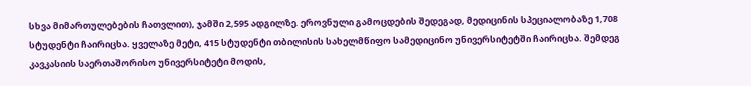სხვა მიმართულებების ჩათვლით), ჯამში 2,595 ადგილზე. ეროვნული გამოცდების შედეგად, მედიცინის სპეციალობაზე 1,708 სტუდენტი ჩაირიცხა. ყველაზე მეტი, 415 სტუდენტი თბილისის სახელმწიფო სამედიცინო უნივერსიტეტში ჩაირიცხა. შემდეგ კავკასიის საერთაშორისო უნივერსიტეტი მოდის,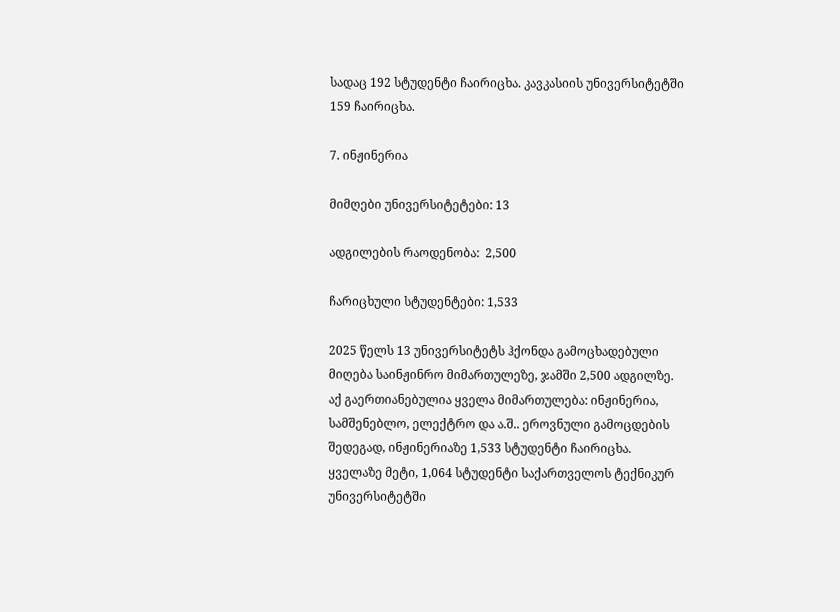სადაც 192 სტუდენტი ჩაირიცხა. კავკასიის უნივერსიტეტში 159 ჩაირიცხა.

7. ინჟინერია

მიმღები უნივერსიტეტები: 13

ადგილების რაოდენობა:  2,500

ჩარიცხული სტუდენტები: 1,533

2025 წელს 13 უნივერსიტეტს ჰქონდა გამოცხადებული მიღება საინჟინრო მიმართულეზე, ჯამში 2,500 ადგილზე. აქ გაერთიანებულია ყველა მიმართულება: ინჟინერია, სამშენებლო, ელექტრო და ა.შ.. ეროვნული გამოცდების შედეგად, ინჟინერიაზე 1,533 სტუდენტი ჩაირიცხა. ყველაზე მეტი, 1,064 სტუდენტი საქართველოს ტექნიკურ უნივერსიტეტში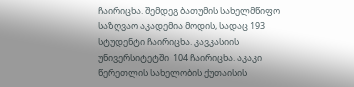ჩაირიცხა. შემდეგ ბათუმის სახელმწიფო საზღვაო აკადემია მოდის, სადაც 193 სტუდენტი ჩაირიცხა. კავკასიის უნივერსიტეტში  104 ჩაირიცხა. აკაკი წერეთლის სახელობის ქუთაისის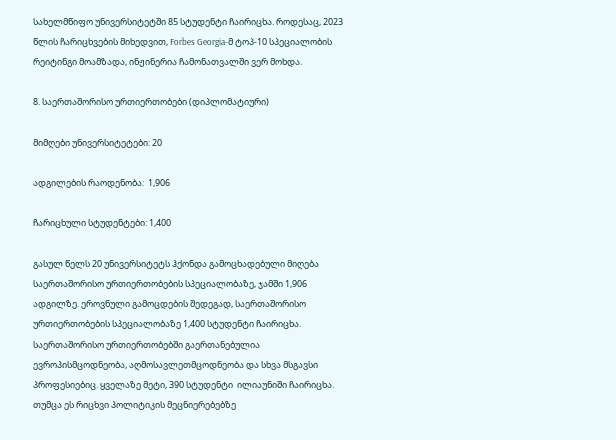სახელმწიფო უნივერსიტეტში 85 სტუდენტი ჩაირიცხა. როდესაც, 2023 წლის ჩარიცხვების მიხედვით, Forbes Georgia-მ ტოპ-10 სპეციალობის რეიტინგი მოამზადა, ინჟინერია ჩამონათვალში ვერ მოხდა.

8. საერთაშორისო ურთიერთობები (დიპლომატიური)

მიმღები უნივერსიტეტები: 20

ადგილების რაოდენობა:  1,906

ჩარიცხული სტუდენტები: 1,400

გასულ წელს 20 უნივერსიტეტს ჰქონდა გამოცხადებული მიღება საერთაშორისო ურთიერთობების სპეციალობაზე, ჯამში 1,906 ადგილზე. ეროვნული გამოცდების შედეგად, საერთაშორისო ურთიერთობების სპეციალობაზე 1,400 სტუდენტი ჩაირიცხა. საერთაშორისო ურთიერთობებში გაერთანებულია ევროპისმცოდნეობა, აღმოსავლეთმცოდნეობა და სხვა მსგავსი პროფესიებიც. ყველაზე მეტი, 390 სტუდენტი  ილიაუნიში ჩაირიცხა. თუმცა ეს რიცხვი პოლიტიკის მეცნიერებებზე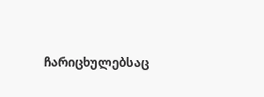ჩარიცხულებსაც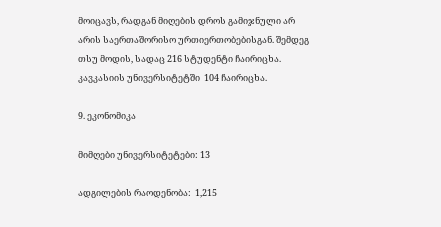მოიცავს, რადგან მიღების დროს გამიჯნული არ არის საერთაშორისო ურთიერთობებისგან. შემდეგ თსუ მოდის, სადაც 216 სტუდენტი ჩაირიცხა. კავკასიის უნივერსიტეტში  104 ჩაირიცხა.

9. ეკონომიკა

მიმღები უნივერსიტეტები: 13

ადგილების რაოდენობა:  1,215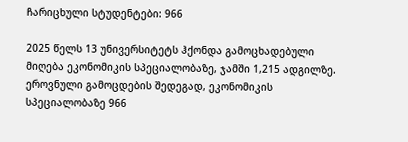ჩარიცხული სტუდენტები: 966

2025 წელს 13 უნივერსიტეტს ჰქონდა გამოცხადებული მიღება ეკონომიკის სპეციალობაზე, ჯამში 1,215 ადგილზე. ეროვნული გამოცდების შედეგად, ეკონომიკის სპეციალობაზე 966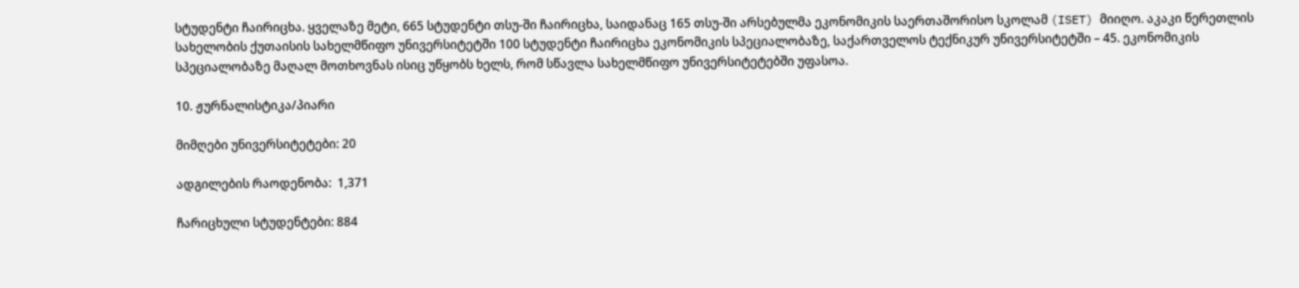სტუდენტი ჩაირიცხა. ყველაზე მეტი, 665 სტუდენტი თსუ-ში ჩაირიცხა, საიდანაც 165 თსუ-ში არსებულმა ეკონომიკის საერთაშორისო სკოლამ (ISET) მიიღო. აკაკი წერეთლის სახელობის ქუთაისის სახელმწიფო უნივერსიტეტში 100 სტუდენტი ჩაირიცხა ეკონომიკის სპეციალობაზე, საქართველოს ტექნიკურ უნივერსიტეტში – 45. ეკონომიკის სპეციალობაზე მაღალ მოთხოვნას ისიც უწყობს ხელს, რომ სწავლა სახელმწიფო უნივერსიტეტებში უფასოა.

10. ჟურნალისტიკა/პიარი

მიმღები უნივერსიტეტები: 20

ადგილების რაოდენობა:  1,371

ჩარიცხული სტუდენტები: 884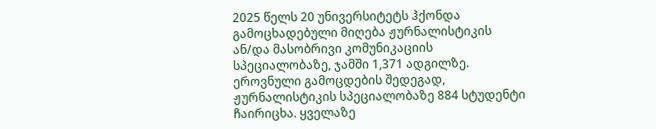2025 წელს 20 უნივერსიტეტს ჰქონდა გამოცხადებული მიღება ჟურნალისტიკის ან/და მასობრივი კომუნიკაციის სპეციალობაზე, ჯამში 1,371 ადგილზე. ეროვნული გამოცდების შედეგად, ჟურნალისტიკის სპეციალობაზე 884 სტუდენტი ჩაირიცხა. ყველაზე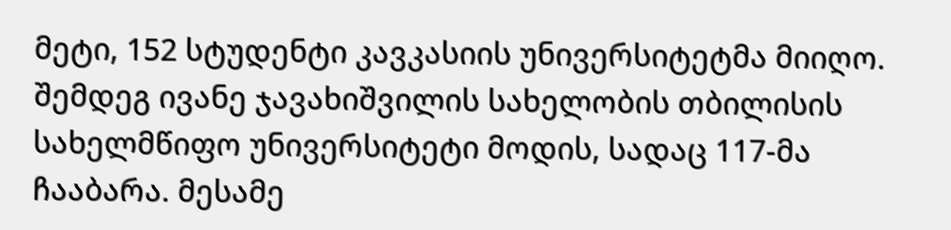მეტი, 152 სტუდენტი კავკასიის უნივერსიტეტმა მიიღო. შემდეგ ივანე ჯავახიშვილის სახელობის თბილისის სახელმწიფო უნივერსიტეტი მოდის, სადაც 117-მა ჩააბარა. მესამე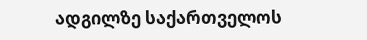ადგილზე საქართველოს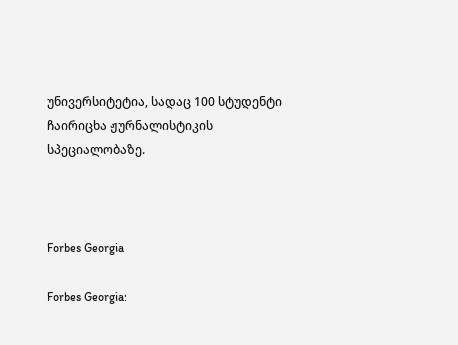უნივერსიტეტია, სადაც 100 სტუდენტი ჩაირიცხა ჟურნალისტიკის სპეციალობაზე.



Forbes Georgia

Forbes Georgia: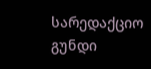სარედაქციო გუნდი